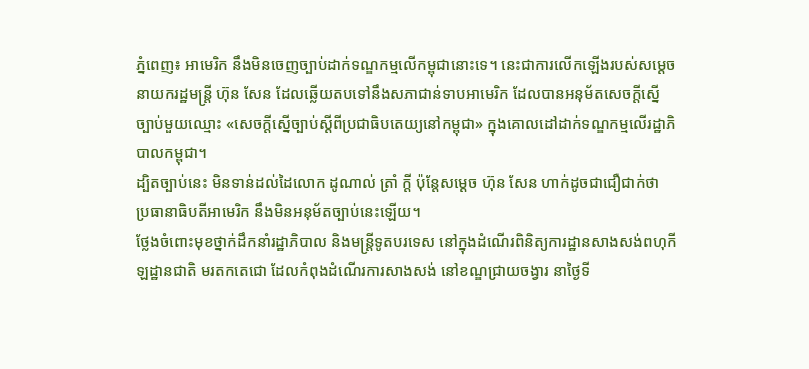ភ្នំពេញ៖ អាមេរិក នឹងមិនចេញច្បាប់ដាក់ទណ្ឌកម្មលើកម្ពុជានោះទេ។ នេះជាការលើកឡើងរបស់សម្ដេចនាយករដ្ឋមន្ត្រី ហ៊ុន សែន ដែលឆ្លើយតបទៅនឹងសភាជាន់ទាបអាមេរិក ដែលបានអនុម័តសេចក្ដីស្នើច្បាប់មួយឈ្មោះ «សេចក្ដីស្នើច្បាប់ស្ដីពីប្រជាធិបតេយ្យនៅកម្ពុជា» ក្នុងគោលដៅដាក់ទណ្ឌកម្មលើរដ្ឋាភិបាលកម្ពុជា។
ដ្បិតច្បាប់នេះ មិនទាន់ដល់ដៃលោក ដូណាល់ ត្រាំ ក្តី ប៉ុន្តែសម្ដេច ហ៊ុន សែន ហាក់ដូចជាជឿជាក់ថា ប្រធានាធិបតីអាមេរិក នឹងមិនអនុម័តច្បាប់នេះឡើយ។
ថ្លែងចំពោះមុខថ្នាក់ដឹកនាំរដ្ឋាភិបាល និងមន្ត្រីទូតបរទេស នៅក្នុងដំណើរពិនិត្យការដ្ឋានសាងសង់ពហុកីឡដ្ឋានជាតិ មរតកតេជោ ដែលកំពុងដំណើរការសាងសង់ នៅខណ្ឌជ្រាយចង្វារ នាថ្ងៃទី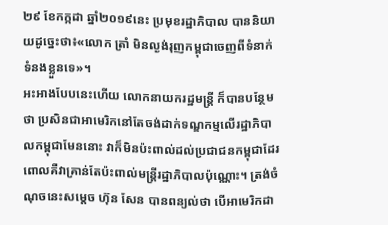២៩ ខែកក្កដា ឆ្នាំ២០១៩នេះ ប្រមុខរដ្ឋាភិបាល បាននិយាយដូច្នេះថា៖«លោក ត្រាំ មិនល្ងង់រុញកម្ពុជាចេញពីទំនាក់ទំនងខ្លួនទេ»។
អះអាងបែបនេះហើយ លោកនាយករដ្ឋមន្ត្រី ក៏បានបន្ថែមថា ប្រសិនជាអាមេរិកនៅតែចង់ដាក់ទណ្ឌកម្មលើរដ្ឋាភិបាលកម្ពុជាមែននោះ វាក៏មិនប៉ះពាល់ដល់ប្រជាជនកម្ពុជាដែរ ពោលគឺវាគ្រាន់តែប៉ះពាល់មន្ត្រីរដ្ឋាភិបាលប៉ុណ្ណោះ។ ត្រង់ចំណុចនេះសម្ដេច ហ៊ុន សែន បានពន្យល់ថា បើអាមេរិកដា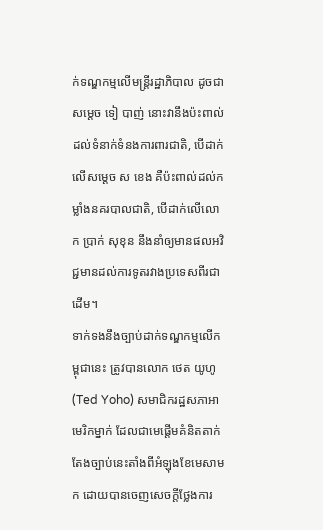ក់ទណ្ឌកម្មលើមន្ត្រីរដ្ឋាភិបាល ដូចជាសម្ដេច ទៀ បាញ់ នោះវានឹងប៉ះពាល់ដល់ទំនាក់ទំនងការពារជាតិ, បើដាក់លើសម្ដេច ស ខេង គឺប៉ះពាល់ដល់កម្លាំងនគរបាលជាតិ, បើដាក់លើលោក ប្រាក់ សុខុន នឹងនាំឲ្យមានផលអវិជ្ជមានដល់ការទូតរវាងប្រទេសពីរជាដើម។
ទាក់ទងនឹងច្បាប់ដាក់ទណ្ឌកម្មលើកម្ពុជានេះ ត្រូវបានលោក ថេត យូហូ (Ted Yoho) សមាជិករដ្ឋសភាអាមេរិកម្នាក់ ដែលជាមេផ្តើមគំនិតតាក់តែងច្បាប់នេះតាំងពីអំឡុងខែមេសាមក ដោយបានចេញសេចក្តីថ្លែងការ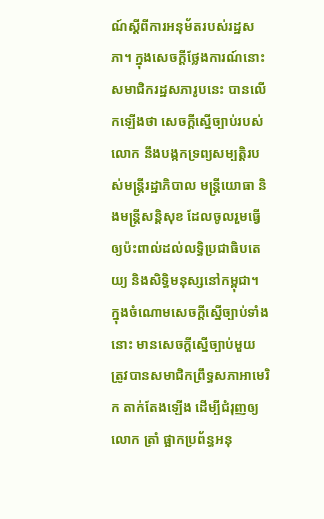ណ៍ស្តីពីការអនុម័តរបស់រដ្ឋសភា។ ក្នុងសេចក្តីថ្លែងការណ៍នោះ សមាជិករដ្ឋសភារូបនេះ បានលើកឡើងថា សេចក្តីស្នើច្បាប់របស់លោក នឹងបង្កកទ្រព្យសម្បត្តិរបស់មន្ត្រីរដ្ឋាភិបាល មន្ត្រីយោធា និងមន្ត្រីសន្តិសុខ ដែលចូលរួមធ្វើឲ្យប៉ះពាល់ដល់លទ្ធិប្រជាធិបតេយ្យ និងសិទ្ធិមនុស្សនៅកម្ពុជា។ ក្នុងចំណោមសេចក្តីស្នើច្បាប់ទាំងនោះ មានសេចក្តីស្នើច្បាប់មួយ ត្រូវបានសមាជិកព្រឹទ្ធសភាអាមេរិក តាក់តែងឡើង ដើម្បីជំរុញឲ្យលោក ត្រាំ ផ្អាកប្រព័ន្ធអនុ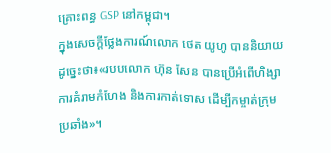គ្រោះពន្ធ GSP នៅកម្ពុជា។
ក្នុងសេចក្តីថ្លែងការណ៍លោក ថេត យូហូ បាននិយាយដូច្នេះថា៖«របបលោក ហ៊ុន សែន បានប្រើអំពើហិង្សា ការគំរាមកំហែង និងការកាត់ទោស ដើម្បីកម្ចាត់ក្រុមប្រឆាំង»។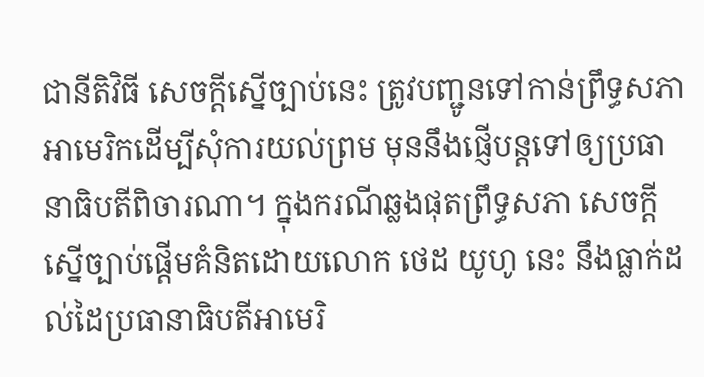ជានីតិវិធី សេចក្តីស្នើច្បាប់នេះ ត្រូវបញ្ជូនទៅកាន់ព្រឹទ្ធសភាអាមេរិកដើម្បីសុំការយល់ព្រម មុននឹងផ្ញើបន្តទៅឲ្យប្រធានាធិបតីពិចារណា។ ក្នុងករណីឆ្លងផុតព្រឹទ្ធសភា សេចក្ដីស្នើច្បាប់ផ្ដើមគំនិតដោយលោក ថេដ យូហូ នេះ នឹងធ្លាក់ដល់ដៃប្រធានាធិបតីអាមេរិ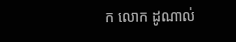ក លោក ដូណាល់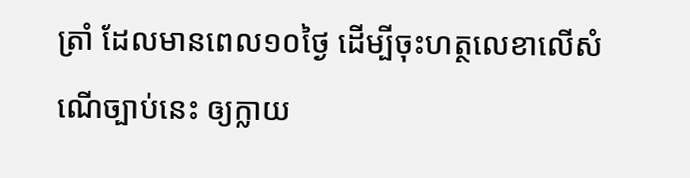ត្រាំ ដែលមានពេល១០ថ្ងៃ ដើម្បីចុះហត្ថលេខាលើសំណើច្បាប់នេះ ឲ្យក្លាយ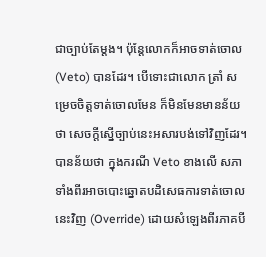ជាច្បាប់តែម្ដង។ ប៉ុន្តែលោកក៏អាចទាត់ចោល (Veto) បានដែរ។ បើទោះជាលោក ត្រាំ សម្រេចចិត្តទាត់ចោលមែន ក៏មិនមែនមានន័យថា សេចក្ដីស្នើច្បាប់នេះអសារបង់ទៅវិញដែរ។ បានន័យថា ក្នុងករណី Veto ខាងលើ សភាទាំងពីរអាចបោះឆ្នោតបដិសេធការទាត់ចោលនេះវិញ (Override) ដោយសំឡេងពីរភាគបី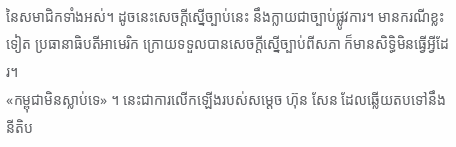នៃសមាជិកទាំងអស់។ ដូចនេះសេចក្ដីស្នើច្បាប់នេះ នឹងក្លាយជាច្បាប់ផ្លូវការ។ មានករណីខ្លះទៀត ប្រធានាធិបតីអាមេរិក ក្រោយទទួលបានសេចក្ដីស្នើច្បាប់ពីសភា ក៏មានសិទ្ធិមិនធ្វើអ្វីដែរ។
«កម្ពុជាមិនស្លាប់ទេ» ។ នេះជាការលើកឡើងរបស់សម្ដេច ហ៊ុន សែន ដែលឆ្លើយតបទៅនឹងនីតិប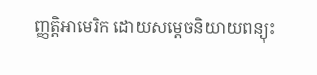ញ្ញត្តិអាមេរិក ដោយសម្ដេចនិយាយពន្យុះ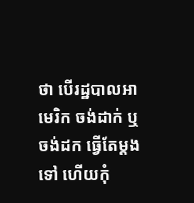ថា បើរដ្ឋបាលអាមេរិក ចង់ដាក់ ឬចង់ដក ធ្វើតែម្ដងទៅ ហើយកុំ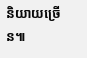និយាយច្រើន៕